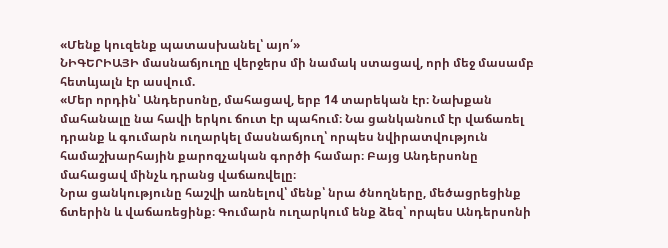«Մենք կուզենք պատասխանել՝ այո՛»
ՆԻԳԵՐԻԱՅԻ մասնաճյուղը վերջերս մի նամակ ստացավ, որի մեջ մասամբ հետևյալն էր ասվում.
«Մեր որդին՝ Անդերսոնը, մահացավ, երբ 14 տարեկան էր։ Նախքան մահանալը նա հավի երկու ճուտ էր պահում։ Նա ցանկանում էր վաճառել դրանք և գումարն ուղարկել մասնաճյուղ՝ որպես նվիրատվություն համաշխարհային քարոզչական գործի համար։ Բայց Անդերսոնը մահացավ մինչև դրանց վաճառվելը։
Նրա ցանկությունը հաշվի առնելով՝ մենք՝ նրա ծնողները, մեծացրեցինք ճտերին և վաճառեցինք։ Գումարն ուղարկում ենք ձեզ՝ որպես Անդերսոնի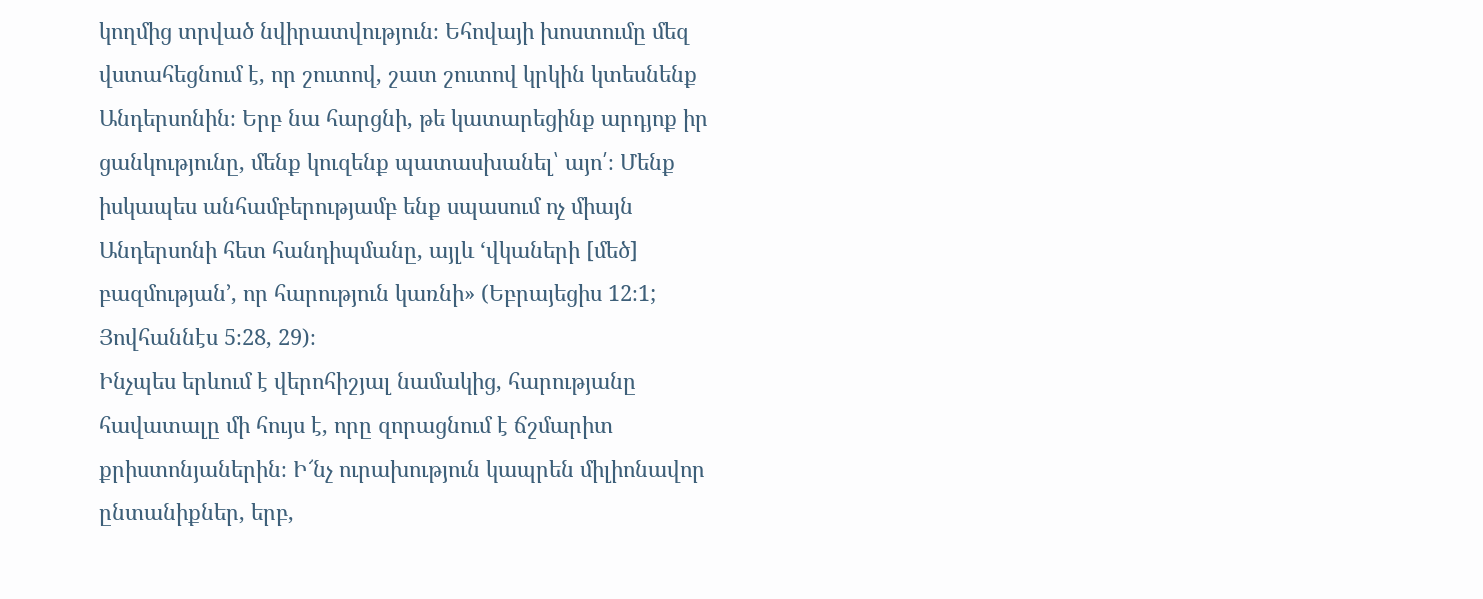կողմից տրված նվիրատվություն։ Եհովայի խոստումը մեզ վստահեցնում է, որ շուտով, շատ շուտով կրկին կտեսնենք Անդերսոնին։ Երբ նա հարցնի, թե կատարեցինք արդյոք իր ցանկությունը, մենք կուզենք պատասխանել՝ այո՛։ Մենք իսկապես անհամբերությամբ ենք սպասում ոչ միայն Անդերսոնի հետ հանդիպմանը, այլև ‘վկաների [մեծ] բազմության’, որ հարություն կառնի» (Եբրայեցիս 12։1; Յովհաննէս 5։28, 29)։
Ինչպես երևում է վերոհիշյալ նամակից, հարությանը հավատալը մի հույս է, որը զորացնում է ճշմարիտ քրիստոնյաներին։ Ի՜նչ ուրախություն կապրեն միլիոնավոր ընտանիքներ, երբ,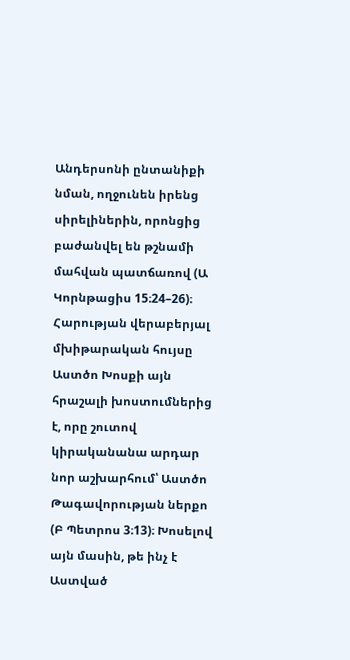Անդերսոնի ընտանիքի նման, ողջունեն իրենց սիրելիներին, որոնցից բաժանվել են թշնամի մահվան պատճառով (Ա Կորնթացիս 15։24–26)։
Հարության վերաբերյալ մխիթարական հույսը Աստծո Խոսքի այն հրաշալի խոստումներից է, որը շուտով կիրականանա արդար նոր աշխարհում՝ Աստծո Թագավորության ներքո (Բ Պետրոս 3։13)։ Խոսելով այն մասին, թե ինչ է Աստված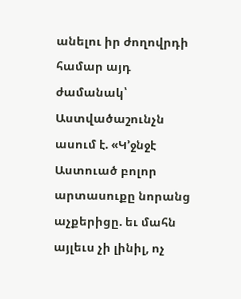անելու իր ժողովրդի համար այդ ժամանակ՝ Աստվածաշունչն ասում է. «Կ’ջնջէ Աստուած բոլոր արտասուքը նորանց աչքերիցը. եւ մահն այլեւս չի լինիլ, ոչ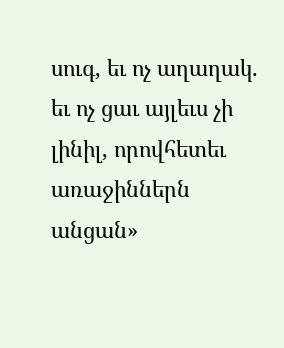սուգ, եւ ոչ աղաղակ. եւ ոչ ցաւ այլեւս չի լինիլ, որովհետեւ առաջիններն անցան»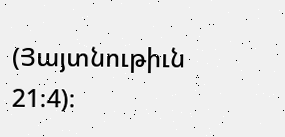(Յայտնութիւն 21։4)։